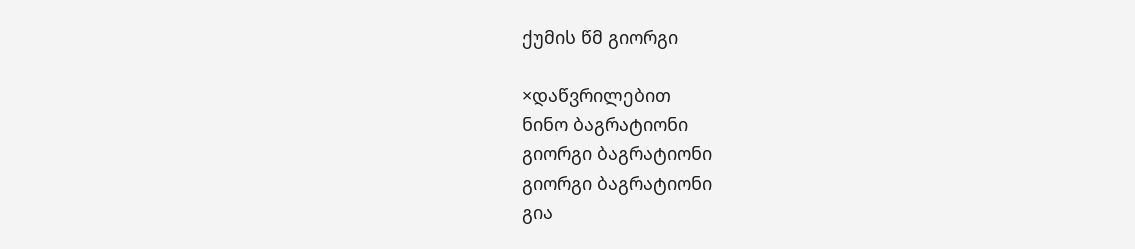ქუმის წმ გიორგი

×დაწვრილებით
ნინო ბაგრატიონი
გიორგი ბაგრატიონი
გიორგი ბაგრატიონი
გია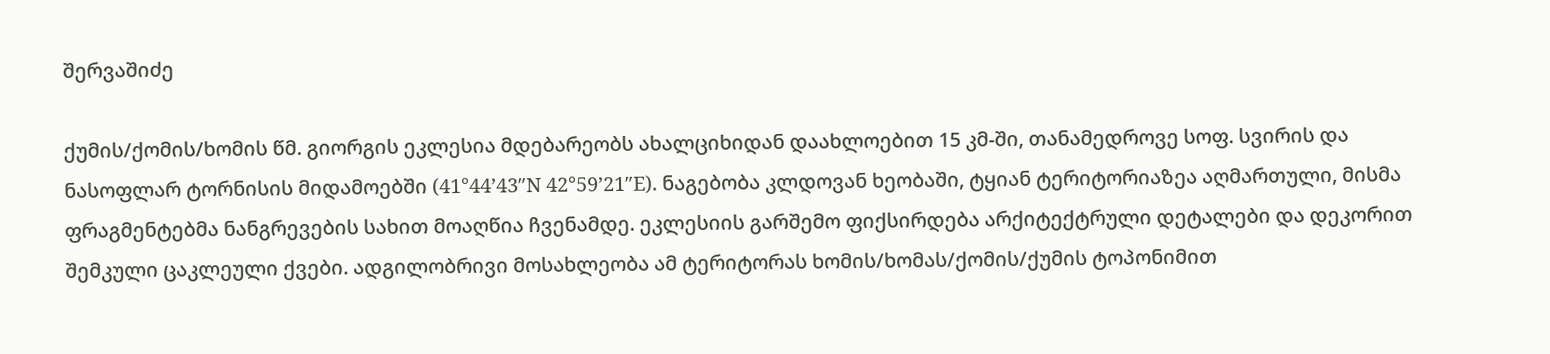შერვაშიძე

ქუმის/ქომის/ხომის წმ. გიორგის ეკლესია მდებარეობს ახალციხიდან დაახლოებით 15 კმ-ში, თანამედროვე სოფ. სვირის და ნასოფლარ ტორნისის მიდამოებში (41°44’43″N 42°59’21″E). ნაგებობა კლდოვან ხეობაში, ტყიან ტერიტორიაზეა აღმართული, მისმა ფრაგმენტებმა ნანგრევების სახით მოაღწია ჩვენამდე. ეკლესიის გარშემო ფიქსირდება არქიტექტრული დეტალები და დეკორით შემკული ცაკლეული ქვები. ადგილობრივი მოსახლეობა ამ ტერიტორას ხომის/ხომას/ქომის/ქუმის ტოპონიმით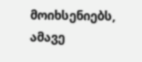მოიხსენიებს, ამავე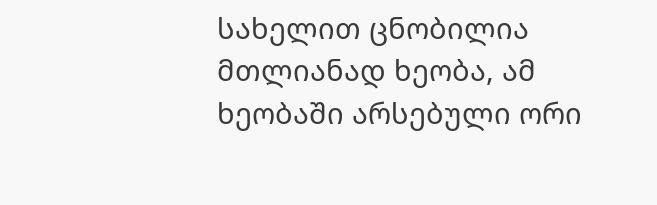სახელით ცნობილია მთლიანად ხეობა, ამ ხეობაში არსებული ორი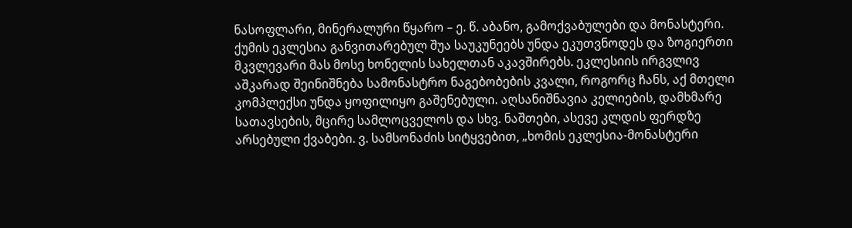ნასოფლარი, მინერალური წყარო – ე. წ. აბანო, გამოქვაბულები და მონასტერი. ქუმის ეკლესია განვითარებულ შუა საუკუნეებს უნდა ეკუთვნოდეს და ზოგიერთი მკვლევარი მას მოსე ხონელის სახელთან აკავშირებს. ეკლესიის ირგვლივ აშკარად შეინიშნება სამონასტრო ნაგებობების კვალი, როგორც ჩანს, აქ მთელი კომპლექსი უნდა ყოფილიყო გაშენებული. აღსანიშნავია კელიების, დამხმარე სათავსების, მცირე სამლოცველოს და სხვ. ნაშთები, ასევე კლდის ფერდზე არსებული ქვაბები. ვ. სამსონაძის სიტყვებით, „ხომის ეკლესია-მონასტერი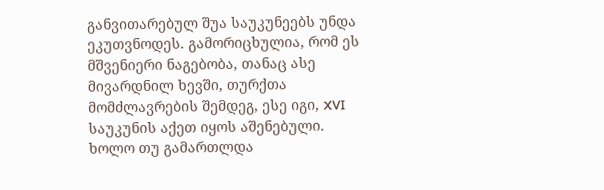განვითარებულ შუა საუკუნეებს უნდა ეკუთვნოდეს. გამორიცხულია, რომ ეს მშვენიერი ნაგებობა, თანაც ასე მივარდნილ ხევში, თურქთა მომძლავრების შემდეგ, ესე იგი, XVI საუკუნის აქეთ იყოს აშენებული. ხოლო თუ გამართლდა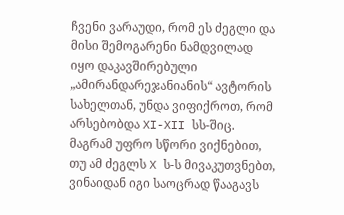ჩვენი ვარაუდი, რომ ეს ძეგლი და მისი შემოგარენი ნამდვილად იყო დაკავშირებული „ამირანდარეჯანიანის“ ავტორის სახელთან, უნდა ვიფიქროთ, რომ არსებობდა XI-XII სს-შიც. მაგრამ უფრო სწორი ვიქნებით, თუ ამ ძეგლს X ს-ს მივაკუთვნებთ, ვინაიდან იგი საოცრად წააგავს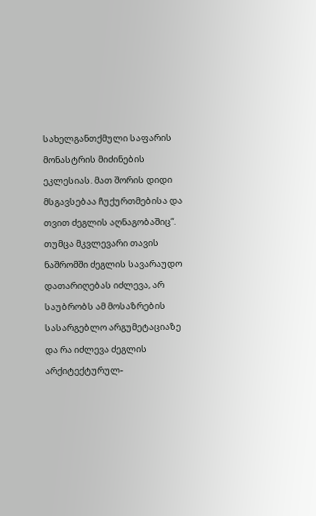სახელგანთქმული საფარის მონასტრის მიძინების ეკლესიას. მათ შორის დიდი მსგავსებაა ჩუქურთმებისა და თვით ძეგლის აღნაგობაშიც“. თუმცა მკვლევარი თავის ნაშრომში ძეგლის სავარაუდო დათარიღებას იძლევა, არ საუბრობს ამ მოსაზრების სასარგებლო არგუმეტაციაზე და რა იძლევა ძეგლის არქიტექტურულ-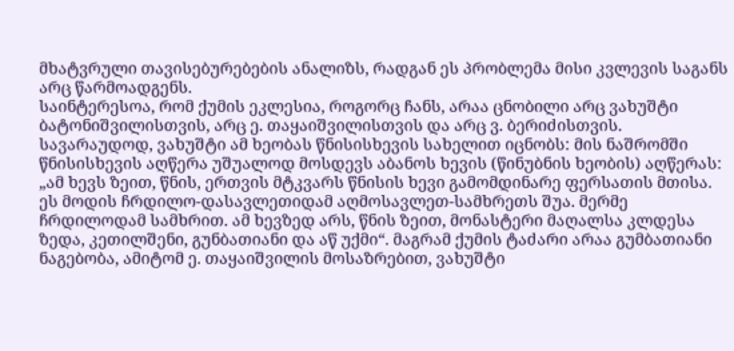მხატვრული თავისებურებების ანალიზს, რადგან ეს პრობლემა მისი კვლევის საგანს არც წარმოადგენს.
საინტერესოა, რომ ქუმის ეკლესია, როგორც ჩანს, არაა ცნობილი არც ვახუშტი ბატონიშვილისთვის, არც ე. თაყაიშვილისთვის და არც ვ. ბერიძისთვის. სავარაუდოდ, ვახუშტი ამ ხეობას წნისისხევის სახელით იცნობს: მის ნაშრომში წნისისხევის აღწერა უშუალოდ მოსდევს აბანოს ხევის (წინუბნის ხეობის) აღწერას: „ამ ხევს ზეით, წნის, ერთვის მტკვარს წნისის ხევი გამომდინარე ფერსათის მთისა. ეს მოდის ჩრდილო-დასავლეთიდამ აღმოსავლეთ-სამხრეთს შუა. მერმე ჩრდილოდამ სამხრით. ამ ხევზედ არს, წნის ზეით, მონასტერი მაღალსა კლდესა ზედა, კეთილშენი, გუნბათიანი და აწ უქმი“. მაგრამ ქუმის ტაძარი არაა გუმბათიანი ნაგებობა, ამიტომ ე. თაყაიშვილის მოსაზრებით, ვახუშტი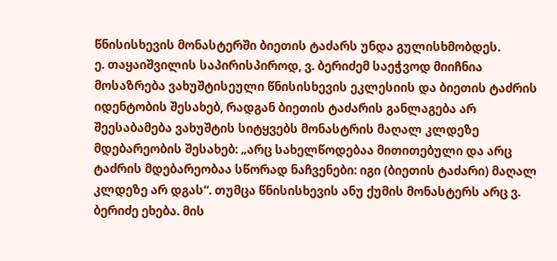წნისისხევის მონასტერში ბიეთის ტაძარს უნდა გულისხმობდეს.
ე. თაყაიშვილის საპირისპიროდ, ვ. ბერიძემ საეჭვოდ მიიჩნია მოსაზრება ვახუშტისეული წნისისხევის ეკლესიის და ბიეთის ტაძრის იდენტობის შესახებ, რადგან ბიეთის ტაძარის განლაგება არ შეესაბამება ვახუშტის სიტყვებს მონასტრის მაღალ კლდეზე მდებარეობის შესახებ: „არც სახელწოდებაა მითითებული და არც ტაძრის მდებარეობაა სწორად ნაჩვენები: იგი (ბიეთის ტაძარი) მაღალ კლდეზე არ დგას“. თუმცა წნისისხევის ანუ ქუმის მონასტერს არც ვ. ბერიძე ეხება. მის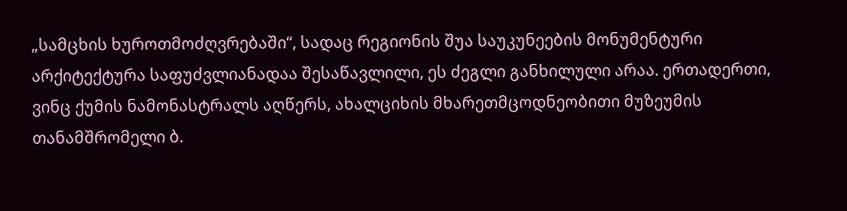„სამცხის ხუროთმოძღვრებაში“, სადაც რეგიონის შუა საუკუნეების მონუმენტური არქიტექტურა საფუძვლიანადაა შესაწავლილი, ეს ძეგლი განხილული არაა. ერთადერთი, ვინც ქუმის ნამონასტრალს აღწერს, ახალციხის მხარეთმცოდნეობითი მუზეუმის თანამშრომელი ბ.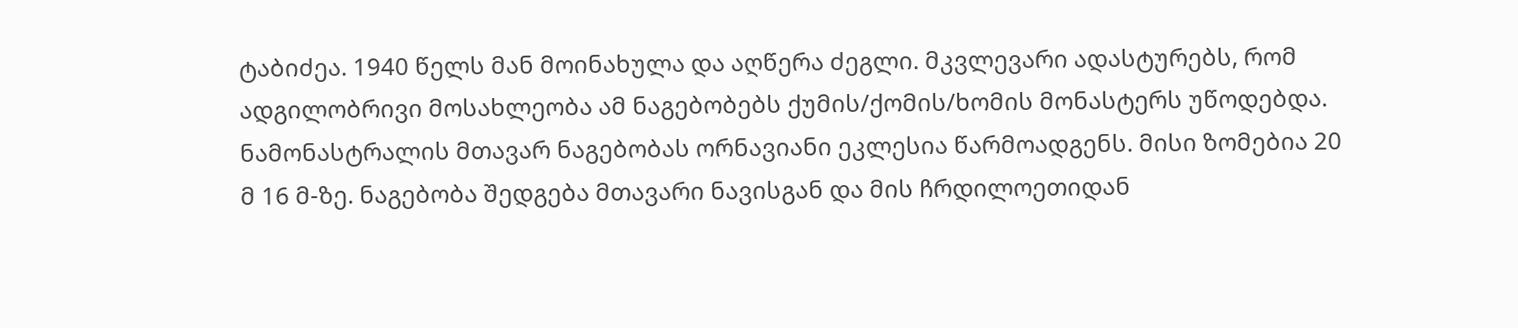ტაბიძეა. 1940 წელს მან მოინახულა და აღწერა ძეგლი. მკვლევარი ადასტურებს, რომ ადგილობრივი მოსახლეობა ამ ნაგებობებს ქუმის/ქომის/ხომის მონასტერს უწოდებდა.
ნამონასტრალის მთავარ ნაგებობას ორნავიანი ეკლესია წარმოადგენს. მისი ზომებია 20 მ 16 მ-ზე. ნაგებობა შედგება მთავარი ნავისგან და მის ჩრდილოეთიდან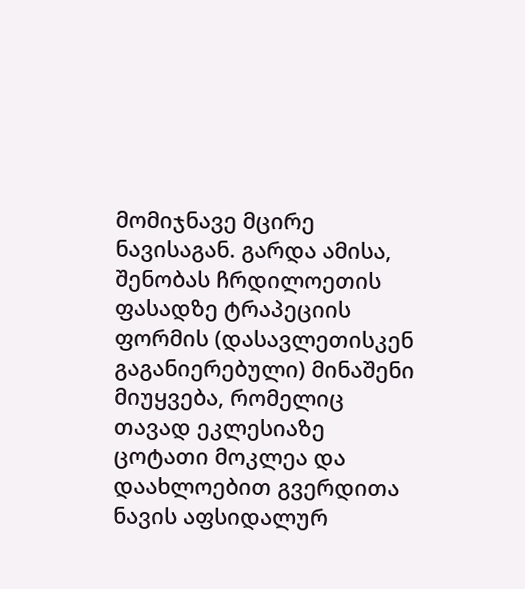მომიჯნავე მცირე ნავისაგან. გარდა ამისა, შენობას ჩრდილოეთის ფასადზე ტრაპეციის ფორმის (დასავლეთისკენ გაგანიერებული) მინაშენი მიუყვება, რომელიც თავად ეკლესიაზე ცოტათი მოკლეა და დაახლოებით გვერდითა ნავის აფსიდალურ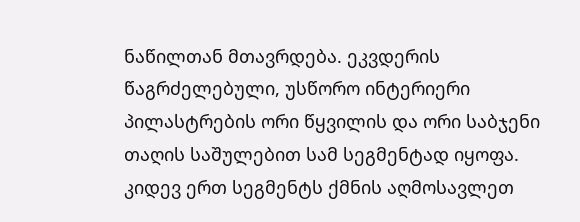ნაწილთან მთავრდება. ეკვდერის წაგრძელებული, უსწორო ინტერიერი პილასტრების ორი წყვილის და ორი საბჯენი თაღის საშულებით სამ სეგმენტად იყოფა. კიდევ ერთ სეგმენტს ქმნის აღმოსავლეთ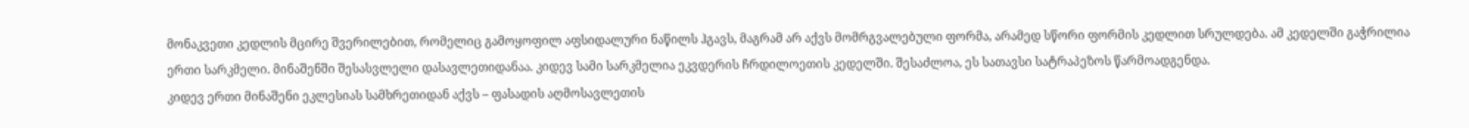მონაკვეთი კედლის მცირე შვერილებით, რომელიც გამოყოფილ აფსიდალური ნაწილს ჰგავს, მაგრამ არ აქვს მომრგვალებული ფორმა, არამედ სწორი ფორმის კედლით სრულდება. ამ კედელში გაჭრილია ერთი სარკმელი. მინაშენში შესასვლელი დასავლეთიდანაა. კიდევ სამი სარკმელია ეკვდერის ჩრდილოეთის კედელში. შესაძლოა, ეს სათავსი სატრაპეზოს წარმოადგენდა.
კიდევ ერთი მინაშენი ეკლესიას სამხრეთიდან აქვს – ფასადის აღმოსავლეთის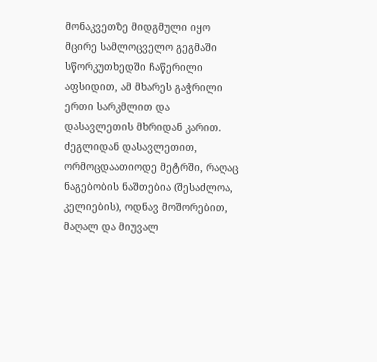მონაკვეთზე მიდგმული იყო მცირე სამლოცველო გეგმაში სწორკუთხედში ჩაწერილი აფსიდით, ამ მხარეს გაჭრილი ერთი სარკმლით და დასავლეთის მხრიდან კარით. ძეგლიდან დასავლეთით, ორმოცდაათიოდე მეტრში, რაღაც ნაგებობის ნაშთებია (შესაძლოა, კელიების), ოდნავ მოშორებით, მაღალ და მიუვალ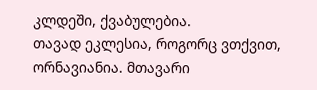კლდეში, ქვაბულებია.
თავად ეკლესია, როგორც ვთქვით, ორნავიანია. მთავარი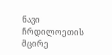ნავი ჩრდილოეთის მცირე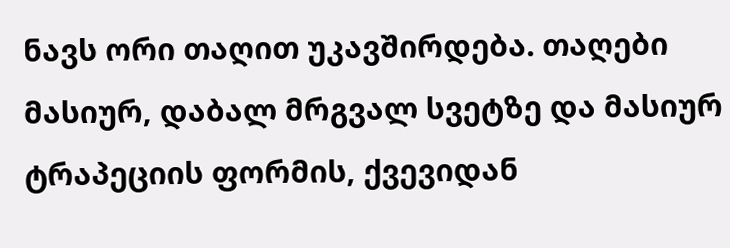ნავს ორი თაღით უკავშირდება. თაღები მასიურ, დაბალ მრგვალ სვეტზე და მასიურ ტრაპეციის ფორმის, ქვევიდან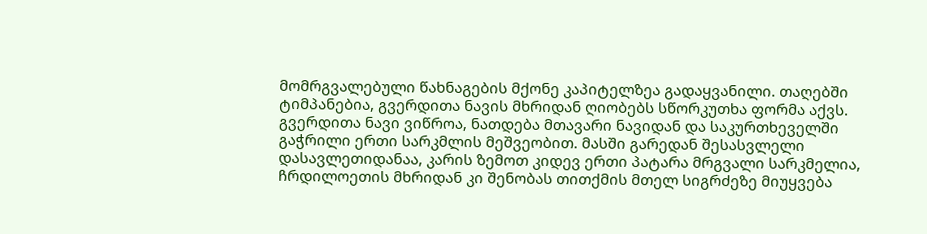მომრგვალებული წახნაგების მქონე კაპიტელზეა გადაყვანილი. თაღებში ტიმპანებია, გვერდითა ნავის მხრიდან ღიობებს სწორკუთხა ფორმა აქვს. გვერდითა ნავი ვიწროა, ნათდება მთავარი ნავიდან და საკურთხეველში გაჭრილი ერთი სარკმლის მეშვეობით. მასში გარედან შესასვლელი დასავლეთიდანაა, კარის ზემოთ კიდევ ერთი პატარა მრგვალი სარკმელია, ჩრდილოეთის მხრიდან კი შენობას თითქმის მთელ სიგრძეზე მიუყვება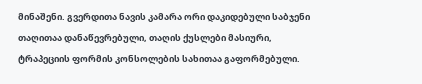მინაშენი. გვერდითა ნავის კამარა ორი დაკიდებული საბჯენი თაღითაა დანაწევრებული, თაღის ქუსლები მასიური, ტრაპეციის ფორმის კონსოლების სახითაა გაფორმებული.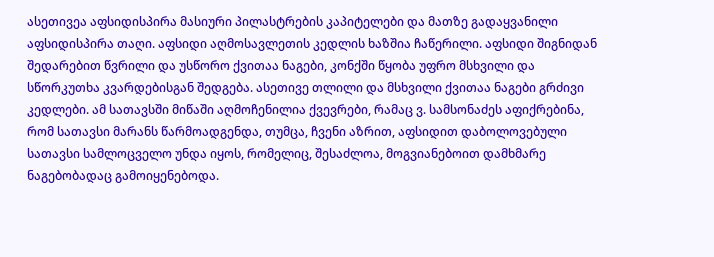ასეთივეა აფსიდისპირა მასიური პილასტრების კაპიტელები და მათზე გადაყვანილი აფსიდისპირა თაღი. აფსიდი აღმოსავლეთის კედლის ხაზშია ჩაწერილი. აფსიდი შიგნიდან შედარებით წვრილი და უსწორო ქვითაა ნაგები, კონქში წყობა უფრო მსხვილი და სწორკუთხა კვარდებისგან შედგება. ასეთივე თლილი და მსხვილი ქვითაა ნაგები გრძივი კედლები. ამ სათავსში მიწაში აღმოჩენილია ქვევრები, რამაც ვ. სამსონაძეს აფიქრებინა, რომ სათავსი მარანს წარმოადგენდა, თუმცა, ჩვენი აზრით, აფსიდით დაბოლოვებული სათავსი სამლოცველო უნდა იყოს, რომელიც, შესაძლოა, მოგვიანებოით დამხმარე ნაგებობადაც გამოიყენებოდა.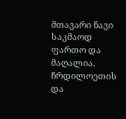მთავარი ნავი საკმაოდ ფართო და მაღალია. ჩრდილოეთის და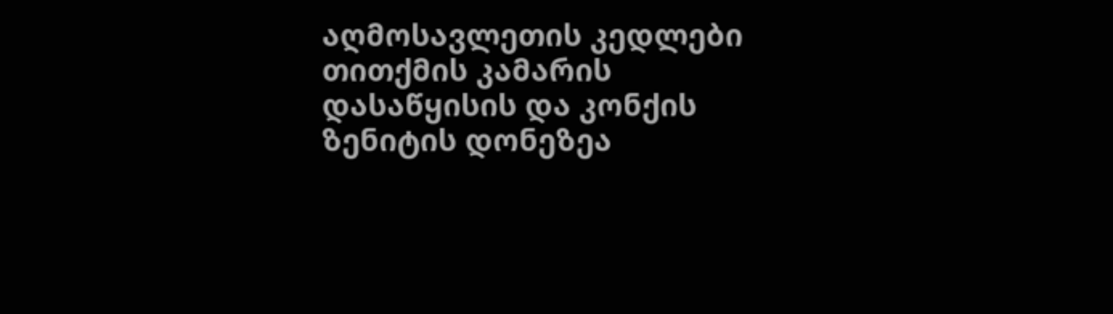აღმოსავლეთის კედლები თითქმის კამარის დასაწყისის და კონქის ზენიტის დონეზეა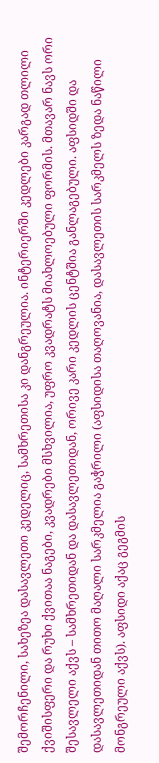შემორჩენილი, სახეზეა დასავლეთი კედელიც, სამხრეთისა კი დანგრეულია. ინტერიერში კედლები კარგად თლილი ქვიშისფერი და რუხი ქვითაა ნაგები, კვადრები მსხვილია, უფრო კვადრატს მიახლოებული ფორმის. მთავარ ნავს ორი შესავლელი აქვს – სამხრეთიდან და დასავლეთიდან, ორივე კარი კედლის ცენტშია განლაგებული. აფსიდში და დასავლეთიდან თითო მაღალი სარკმელია გაჭრილი (აფსიდისა თაღოვანია, დასავლეთის სარკმელს ზედა ნაწილი მონგრეული აქვს). აფსიდი აქაც გეგმის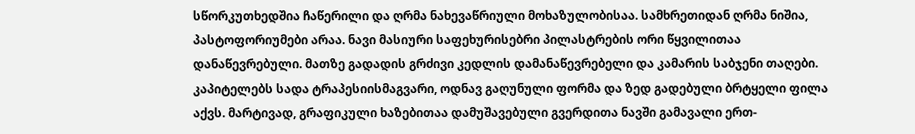სწორკუთხედშია ჩაწერილი და ღრმა ნახევაწრიული მოხაზულობისაა. სამხრეთიდან ღრმა ნიშია, პასტოფორიუმები არაა. ნავი მასიური საფეხურისებრი პილასტრების ორი წყვილითაა დანაწევრებული. მათზე გადადის გრძივი კედლის დამანაწევრებელი და კამარის საბჯენი თაღები. კაპიტელებს სადა ტრაპესიისმაგვარი, ოდნავ გაღუნული ფორმა და ზედ გადებული ბრტყელი ფილა აქვს. მარტივად, გრაფიკული ხაზებითაა დამუშავებული გვერდითა ნავში გამავალი ერთ-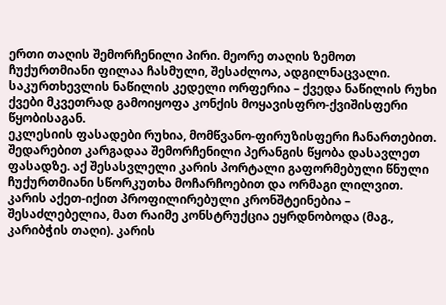ერთი თაღის შემორჩენილი პირი. მეორე თაღის ზემოთ ჩუქურთმიანი ფილაა ჩასმული, შესაძლოა, ადგილნაცვალი. საკურთხევლის ნაწილის კედელი ორფერია – ქვედა ნაწილის რუხი ქვები მკვეთრად გამოიყოფა კონქის მოყავისფრო-ქვიშისფერი წყობისაგან.
ეკლესიის ფასადები რუხია, მომწვანო-ფირუზისფერი ჩანართებით. შედარებით კარგადაა შემორჩენილი პერანგის წყობა დასავლეთ ფასადზე. აქ შესასვლელი კარის პორტალი გაფორმებული წნული ჩუქურთმიანი სწორკუთხა მოჩარჩოებით და ორმაგი ლილვით. კარის აქეთ-იქით პროფილირებული კრონშტეინებია – შესაძლებელია, მათ რაიმე კონსტრუქცია ეყრდნობოდა (მაგ., კარიბჭის თაღი). კარის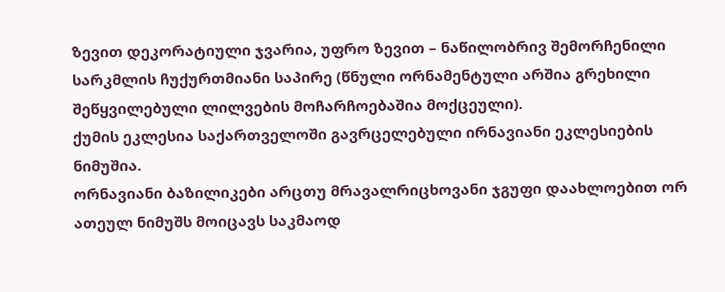ზევით დეკორატიული ჯვარია, უფრო ზევით – ნაწილობრივ შემორჩენილი სარკმლის ჩუქურთმიანი საპირე (წნული ორნამენტული არშია გრეხილი შეწყვილებული ლილვების მოჩარჩოებაშია მოქცეული).
ქუმის ეკლესია საქართველოში გავრცელებული ირნავიანი ეკლესიების ნიმუშია.
ორნავიანი ბაზილიკები არცთუ მრავალრიცხოვანი ჯგუფი დაახლოებით ორ ათეულ ნიმუშს მოიცავს საკმაოდ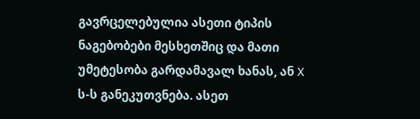გავრცელებულია ასეთი ტიპის ნაგებობები მესხეთშიც და მათი უმეტესობა გარდამავალ ხანას, ან X ს-ს განეკუთვნება. ასეთ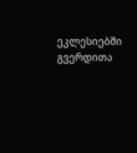ეკლესიებში გვერდითა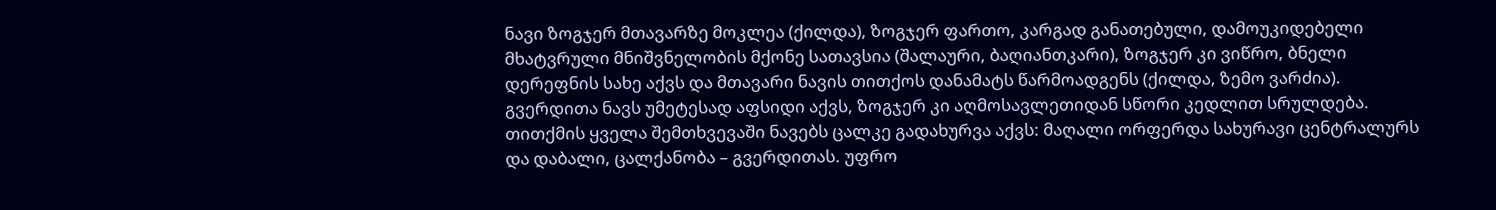ნავი ზოგჯერ მთავარზე მოკლეა (ქილდა), ზოგჯერ ფართო, კარგად განათებული, დამოუკიდებელი მხატვრული მნიშვნელობის მქონე სათავსია (შალაური, ბაღიანთკარი), ზოგჯერ კი ვიწრო, ბნელი დერეფნის სახე აქვს და მთავარი ნავის თითქოს დანამატს წარმოადგენს (ქილდა, ზემო ვარძია). გვერდითა ნავს უმეტესად აფსიდი აქვს, ზოგჯერ კი აღმოსავლეთიდან სწორი კედლით სრულდება. თითქმის ყველა შემთხვევაში ნავებს ცალკე გადახურვა აქვს: მაღალი ორფერდა სახურავი ცენტრალურს და დაბალი, ცალქანობა – გვერდითას. უფრო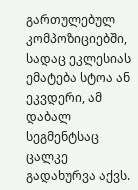გართულებულ კომპოზიციებში, სადაც ეკლესიას ემატება სტოა ან ეკვდერი, ამ დაბალ სეგმენტსაც ცალკე გადახურვა აქვს.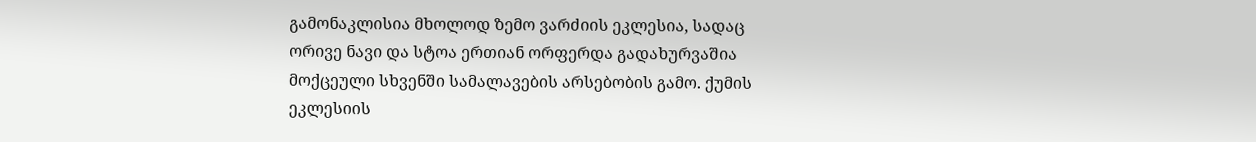გამონაკლისია მხოლოდ ზემო ვარძიის ეკლესია, სადაც ორივე ნავი და სტოა ერთიან ორფერდა გადახურვაშია მოქცეული სხვენში სამალავების არსებობის გამო. ქუმის ეკლესიის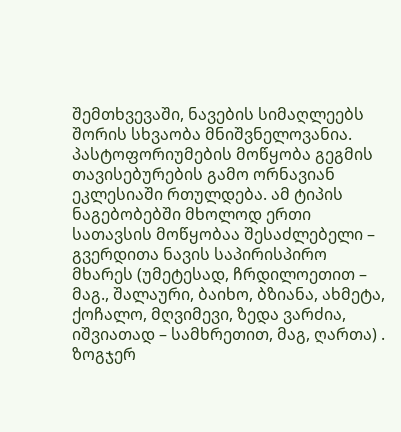შემთხვევაში, ნავების სიმაღლეებს შორის სხვაობა მნიშვნელოვანია.
პასტოფორიუმების მოწყობა გეგმის თავისებურების გამო ორნავიან ეკლესიაში რთულდება. ამ ტიპის ნაგებობებში მხოლოდ ერთი სათავსის მოწყობაა შესაძლებელი – გვერდითა ნავის საპირისპირო მხარეს (უმეტესად, ჩრდილოეთით – მაგ., შალაური, ბაიხო, ბზიანა, ახმეტა, ქოჩალო, მღვიმევი, ზედა ვარძია, იშვიათად – სამხრეთით, მაგ, ღართა) . ზოგჯერ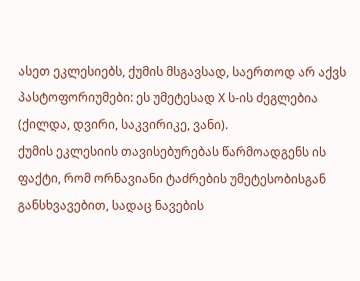ასეთ ეკლესიებს, ქუმის მსგავსად, საერთოდ არ აქვს პასტოფორიუმები: ეს უმეტესად X ს-ის ძეგლებია (ქილდა, დვირი, საკვირიკე, ვანი).
ქუმის ეკლესიის თავისებურებას წარმოადგენს ის ფაქტი, რომ ორნავიანი ტაძრების უმეტესობისგან განსხვავებით, სადაც ნავების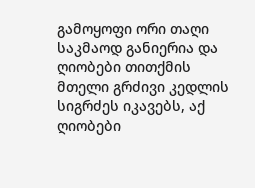გამოყოფი ორი თაღი საკმაოდ განიერია და ღიობები თითქმის მთელი გრძივი კედლის სიგრძეს იკავებს, აქ ღიობები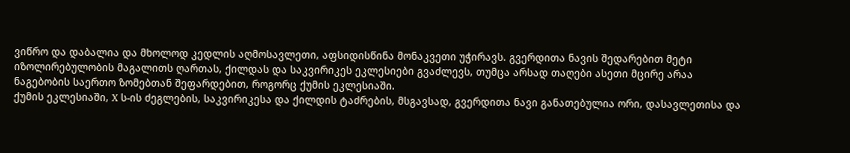ვიწრო და დაბალია და მხოლოდ კედლის აღმოსავლეთი, აფსიდისწინა მონაკვეთი უჭირავს. გვერდითა ნავის შედარებით მეტი იზოლირებულობის მაგალითს ღართას, ქილდას და საკვირიკეს ეკლესიები გვაძლევს, თუმცა არსად თაღები ასეთი მცირე არაა ნაგებობის საერთო ზომებთან შეფარდებით, როგორც ქუმის ეკლესიაში.
ქუმის ეკლესიაში, X ს-ის ძეგლების, საკვირიკესა და ქილდის ტაძრების, მსგავსად, გვერდითა ნავი განათებულია ორი, დასავლეთისა და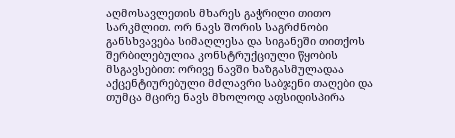აღმოსავლეთის მხარეს გაჭრილი თითო სარკმლით. ორ ნავს შორის საგრძნობი განსხვავება სიმაღლესა და სიგანეში თითქოს შერბილებულია კონსტრუქციული წყობის მსგავსებით: ორივე ნავში ხაზგასმულადაა აქცენტიურებული მძლავრი საბჯენი თაღები და თუმცა მცირე ნავს მხოლოდ აფსიდისპირა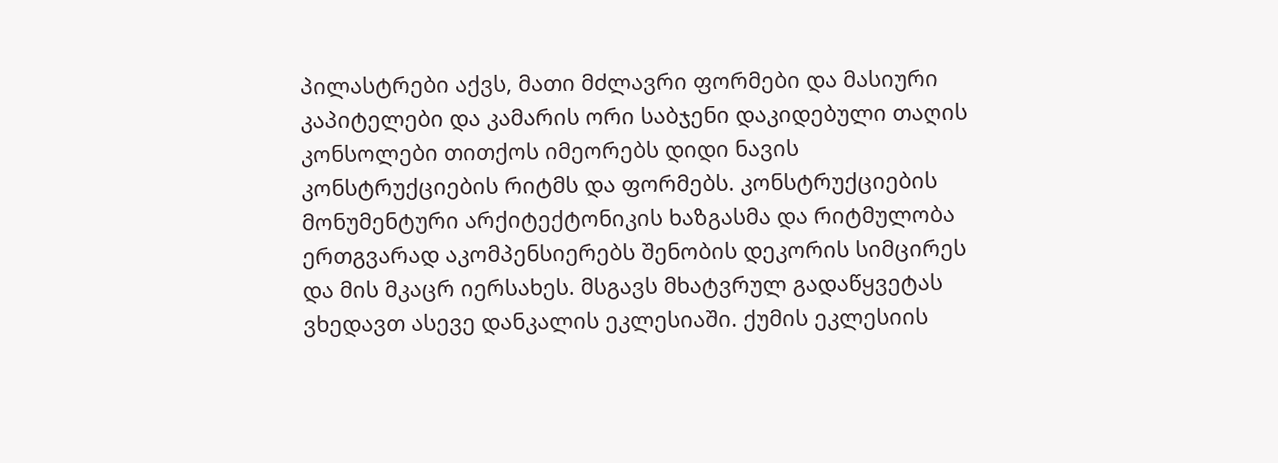პილასტრები აქვს, მათი მძლავრი ფორმები და მასიური კაპიტელები და კამარის ორი საბჯენი დაკიდებული თაღის კონსოლები თითქოს იმეორებს დიდი ნავის კონსტრუქციების რიტმს და ფორმებს. კონსტრუქციების მონუმენტური არქიტექტონიკის ხაზგასმა და რიტმულობა ერთგვარად აკომპენსიერებს შენობის დეკორის სიმცირეს და მის მკაცრ იერსახეს. მსგავს მხატვრულ გადაწყვეტას ვხედავთ ასევე დანკალის ეკლესიაში. ქუმის ეკლესიის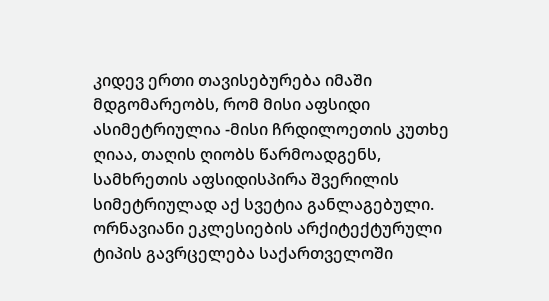კიდევ ერთი თავისებურება იმაში მდგომარეობს, რომ მისი აფსიდი ასიმეტრიულია -მისი ჩრდილოეთის კუთხე ღიაა, თაღის ღიობს წარმოადგენს, სამხრეთის აფსიდისპირა შვერილის სიმეტრიულად აქ სვეტია განლაგებული.
ორნავიანი ეკლესიების არქიტექტურული ტიპის გავრცელება საქართველოში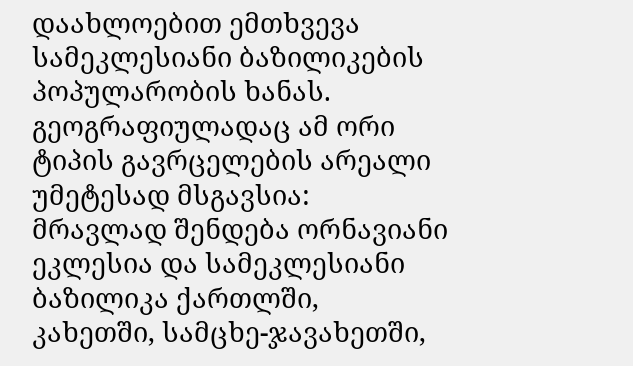დაახლოებით ემთხვევა სამეკლესიანი ბაზილიკების პოპულარობის ხანას. გეოგრაფიულადაც ამ ორი ტიპის გავრცელების არეალი უმეტესად მსგავსია: მრავლად შენდება ორნავიანი ეკლესია და სამეკლესიანი ბაზილიკა ქართლში, კახეთში, სამცხე-ჯავახეთში,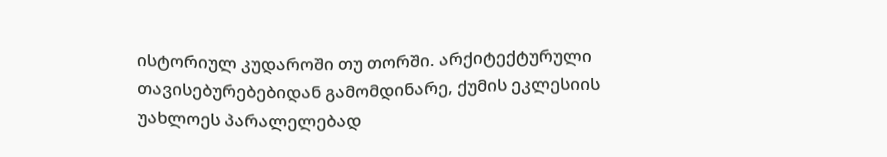ისტორიულ კუდაროში თუ თორში. არქიტექტურული თავისებურებებიდან გამომდინარე, ქუმის ეკლესიის უახლოეს პარალელებად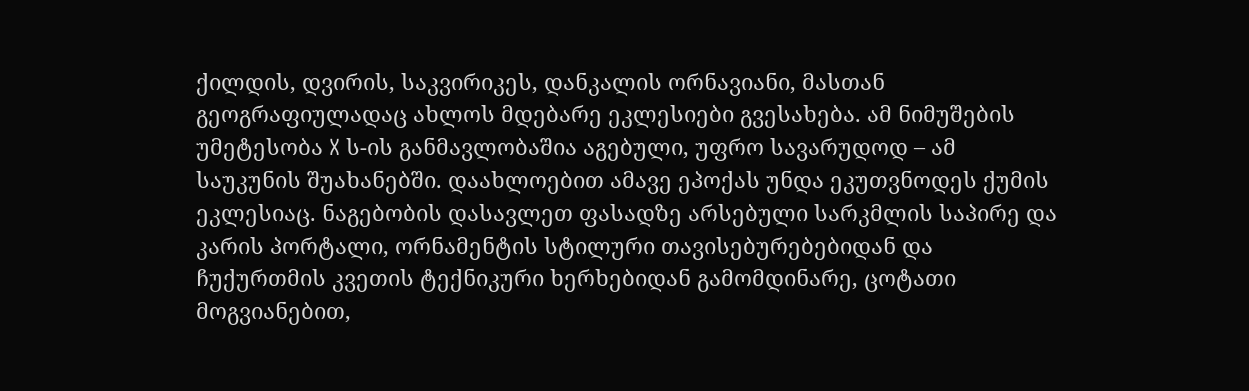ქილდის, დვირის, საკვირიკეს, დანკალის ორნავიანი, მასთან გეოგრაფიულადაც ახლოს მდებარე ეკლესიები გვესახება. ამ ნიმუშების უმეტესობა X ს-ის განმავლობაშია აგებული, უფრო სავარუდოდ – ამ საუკუნის შუახანებში. დაახლოებით ამავე ეპოქას უნდა ეკუთვნოდეს ქუმის ეკლესიაც. ნაგებობის დასავლეთ ფასადზე არსებული სარკმლის საპირე და კარის პორტალი, ორნამენტის სტილური თავისებურებებიდან და ჩუქურთმის კვეთის ტექნიკური ხერხებიდან გამომდინარე, ცოტათი მოგვიანებით,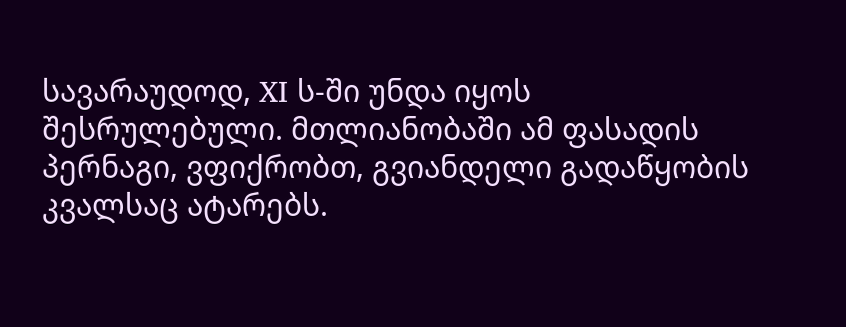სავარაუდოდ, XI ს-ში უნდა იყოს შესრულებული. მთლიანობაში ამ ფასადის პერნაგი, ვფიქრობთ, გვიანდელი გადაწყობის კვალსაც ატარებს.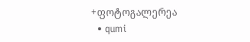+ფოტოგალერეა
  • qumi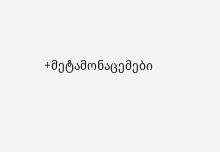+მეტამონაცემები